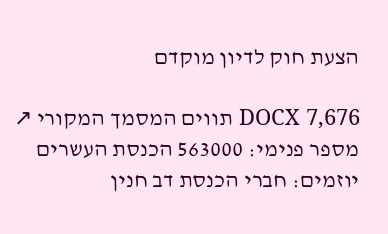הצעת חוק לדיון מוקדם

DOCX 7,676 תווים המסמך המקורי ↗
מספר פנימי: 563000 הכנסת העשרים יוזמים: חברי הכנסת דב חנין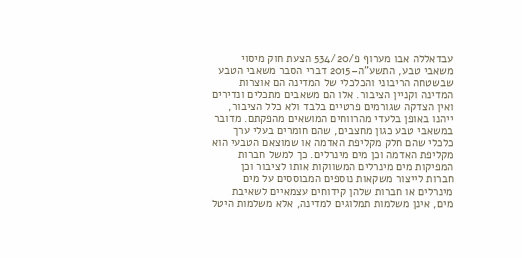עבדאללה אבו מערוף פ/534/20 הצעת חוק מיסוי משאבי טבע, התשע"ה–2015 דברי הסבר משאבי הטבע שבשטחה הריבוני והכלכלי של המדינה הם אוצרות המדינה וקניין הציבור. אלו הם משאבים מתכלים ונדירים ואין הצדקה שגורמים פרטיים בלבד ולא כלל הציבור, ייהנו באופן בלעדי מהרווחים המושאים מהפקתם. מדובר במשאבי טבע כגון מחצבים, שהם חומרים בעלי ערך כלכלי שהם חלק מקליפת האדמה או שמוצאם הטבעי הוא מקליפת האדמה וכן מים מינרלים. כך למשל חברות המפיקות מים מינרלים המשווקות אותו לציבור וכן חברות לייצור משקאות נוספים המבוססים על מים מינרלים או חברות שלהן קידוחים עצמאיים לשאיבת מים, אינן משלמות תמלוגים למדינה, אלא משלמות היטל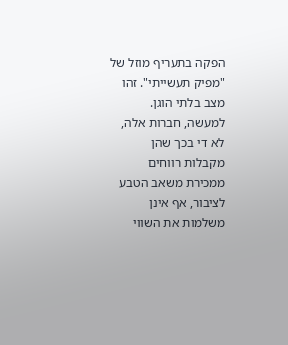הפקה בתעריף מוזל של "מפיק תעשייתי". זהו מצב בלתי הוגן. למעשה, חברות אלה, לא די בכך שהן מקבלות רווחים ממכירת משאב הטבע לציבור, אף אינן משלמות את השווי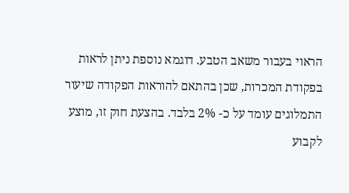הראוי בעבור משאב הטבע. דוגמא נוספת ניתן לראות בפקודת המכרות, שכן בהתאם להוראות הפקודה שיעור התמלוגים עומד על כ- 2% בלבד. בהצעת חוק זו, מוצע לקבוע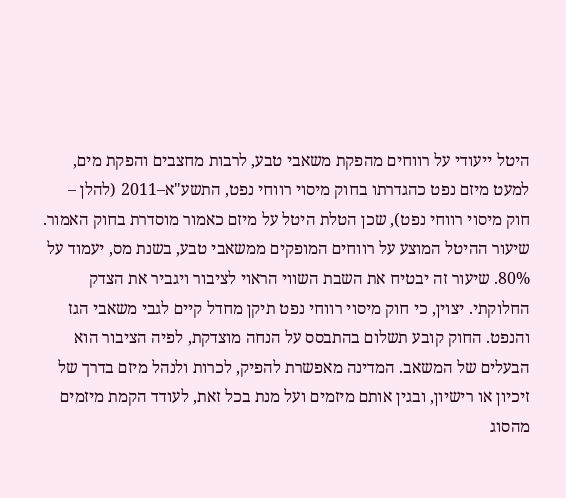היטל ייעודי על רווחים מהפקת משאבי טבע, לרבות מחצבים והפקת מים, למעט מיזם נפט כהגדרתו בחוק מיסוי רווחי נפט, התשע"א–2011 (להלן – חוק מיסוי רווחי נפט), שכן הטלת היטל על מיזם כאמור מוסדרת בחוק האמור. שיעור ההיטל המוצע על רווחים המופקים ממשאבי טבע, בשנת מס, יעמוד על 80%. שיעור זה יבטיח את השבת השווי הראוי לציבור ויגביר את הצדק החלוקתי. יצוין, כי חוק מיסוי רווחי נפט תיקן מחדל קיים לגבי משאבי הגז והנפט. החוק קובע תשלום בהתבסס על הנחה מוצדקת, לפיה הציבור הוא הבעלים של המשאב. המדינה מאפשרת להפיק, לכרות ולנהל מיזם בדרך של זיכיון או רישיון, ובגין אותם מיזמים ועל מנת בכל זאת, לעודד הקמת מיזמים מהסוג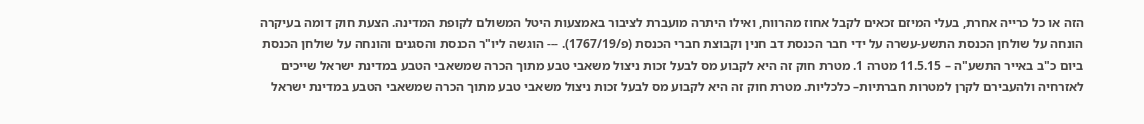הזה או כל כרייה אחרת, בעלי המיזם זכאים לקבל אחוז מהרווח, ואילו היתרה מועברת לציבור באמצעות היטל המשולם לקופת המדינה. הצעת חוק דומה בעיקרה הונחה על שולחן הכנסת התשע-עשרה על ידי חבר הכנסת דב חנין וקבוצת חברי הכנסת (פ/1767/19). --- הוגשה ליו"ר הכנסת והסגנים והונחה על שולחן הכנסת ביום כ"ב באייר התשע"ה – 11.5.15 מטרה 1. מטרת חוק זה היא לקבוע מס לבעל זכות ניצול משאבי טבע מתוך הכרה שמשאבי הטבע במדינת ישראל שייכים לאזרחיה ולהעבירם לקרן למטרות חברתיות– כלכליות. מטרת חוק זה היא לקבוע מס לבעל זכות ניצול משאבי טבע מתוך הכרה שמשאבי הטבע במדינת ישראל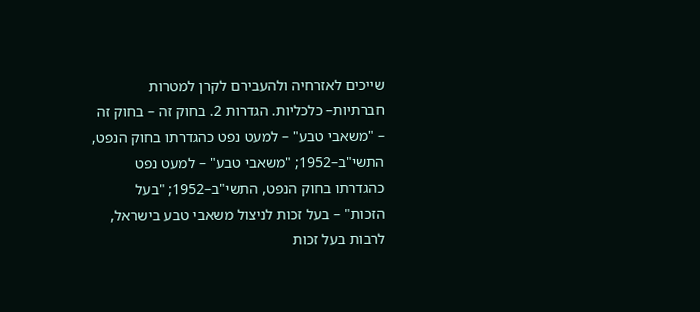שייכים לאזרחיה ולהעבירם לקרן למטרות חברתיות– כלכליות. הגדרות 2. בחוק זה – בחוק זה – "משאבי טבע" – למעט נפט כהגדרתו בחוק הנפט, התשי"ב–1952; "משאבי טבע" – למעט נפט כהגדרתו בחוק הנפט, התשי"ב–1952; "בעל הזכות" – בעל זכות לניצול משאבי טבע בישראל, לרבות בעל זכות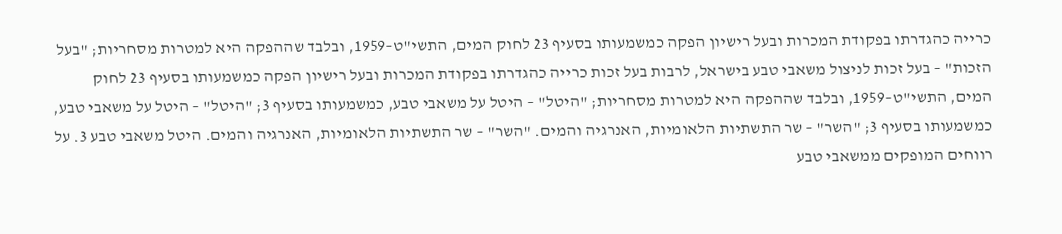כרייה כהגדרתו בפקודת המכרות ובעל רישיון הפקה כמשמעותו בסעיף 23 לחוק המים, התשי"ט–1959, ובלבד שההפקה היא למטרות מסחריות; "בעל הזכות" – בעל זכות לניצול משאבי טבע בישראל, לרבות בעל זכות כרייה כהגדרתו בפקודת המכרות ובעל רישיון הפקה כמשמעותו בסעיף 23 לחוק המים, התשי"ט–1959, ובלבד שההפקה היא למטרות מסחריות; "היטל" – היטל על משאבי טבע, כמשמעותו בסעיף 3; "היטל" – היטל על משאבי טבע, כמשמעותו בסעיף 3; "השר" – שר התשתיות הלאומיות, האנרגיה והמים. "השר" – שר התשתיות הלאומיות, האנרגיה והמים. היטל משאבי טבע 3. על רווחים המופקים ממשאבי טבע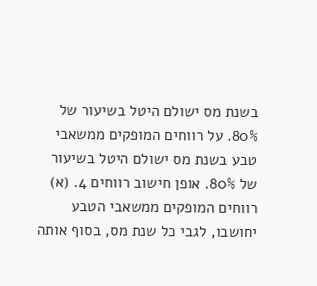בשנת מס ישולם היטל בשיעור של 80%. על רווחים המופקים ממשאבי טבע בשנת מס ישולם היטל בשיעור של 80%. אופן חישוב רווחים 4. (א) רווחים המופקים ממשאבי הטבע יחושבו, לגבי כל שנת מס, בסוף אותה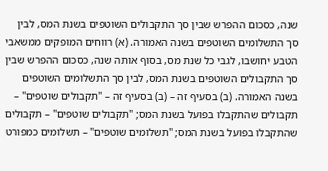שנה, כסכום ההפרש שבין סך התקבולים השוטפים בשנת המס, לבין סך התשלומים השוטפים בשנה האמורה. (א) רווחים המופקים ממשאבי הטבע יחושבו, לגבי כל שנת מס, בסוף אותה שנה, כסכום ההפרש שבין סך התקבולים השוטפים בשנת המס, לבין סך התשלומים השוטפים בשנה האמורה. (ב) בסעיף זה – (ב) בסעיף זה – "תקבולים שוטפים" – תקבולים שהתקבלו בפועל בשנת המס; "תקבולים שוטפים" – תקבולים שהתקבלו בפועל בשנת המס; "תשלומים שוטפים" – תשלומים כמפורט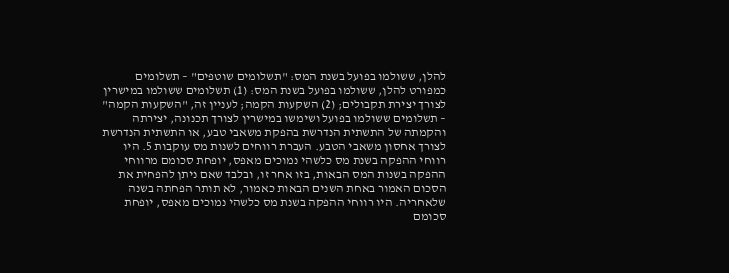להלן, ששולמו בפועל בשנת המס: "תשלומים שוטפים" – תשלומים כמפורט להלן, ששולמו בפועל בשנת המס: (1) תשלומים ששולמו במישרין לצורך יצירת תקבולים; (2) השקעות הקמה; לעניין זה, "השקעות הקמה" – תשלומים ששולמו בפועל ושימשו במישרין לצורך תכנונה, יצירתה והקמתה של התשתית הנדרשת בהפקת משאבי טבע, או התשתית הנדרשת לצורך אחסון משאבי הטבע. העברת רווחים לשנות מס עוקבות 5. היו רווחי ההפקה בשנת מס כלשהי נמוכים מאפס, יופחת סכומם מרווחי ההפקה בשנות המס הבאות, בזו אחר זו, ובלבד שאם ניתן להפחית את הסכום האמור באחת השנים הבאות כאמור, לא תותר הפחתה בשנה שלאחריה. היו רווחי ההפקה בשנת מס כלשהי נמוכים מאפס, יופחת סכומם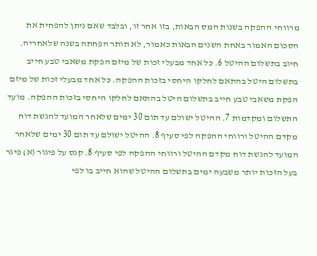מרווחי ההפקה בשנות המס הבאות, בזו אחר זו, ובלבד שאם ניתן להפחית את הסכום האמור באחת השנים הבאות כאמור, לא תותר הפחתה בשנה שלאחריה. חיוב בתשלום ההיטל 6. כל אחד מבעלי זכות של מיזם הפקת משאבי טבע חייב בתשלום היטל בהתאם לחלקו היחסי בזכות ההפקה. כל אחד מבעלי זכות של מיזם הפקת משאבי טבע חייב בתשלום היטל בהתאם לחלקו היחסי בזכות ההפקה. מועד התשלום ומקדמות 7. ההיטל ישולם עד תום 30 ימים שלאחר המועד להגשת דוח מקדם ההיטל ורווחי ההפקה לפי סעיף 8. ההיטל ישולם עד תום 30 ימים שלאחר המועד להגשת דוח מקדם ההיטל ורווחי ההפקה לפי סעיף 8. קנס על פיגור (א) פיגר בעל הזכות יותר משבעה ימים בתשלום ההיטל שהוא חייב בו לפי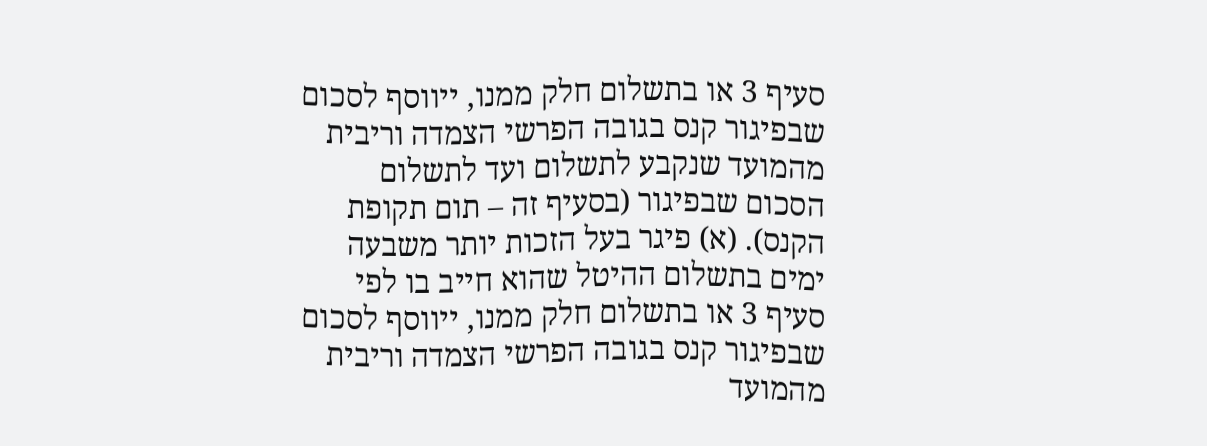סעיף 3 או בתשלום חלק ממנו, ייווסף לסכום שבפיגור קנס בגובה הפרשי הצמדה וריבית מהמועד שנקבע לתשלום ועד לתשלום הסכום שבפיגור (בסעיף זה – תום תקופת הקנס). (א) פיגר בעל הזכות יותר משבעה ימים בתשלום ההיטל שהוא חייב בו לפי סעיף 3 או בתשלום חלק ממנו, ייווסף לסכום שבפיגור קנס בגובה הפרשי הצמדה וריבית מהמועד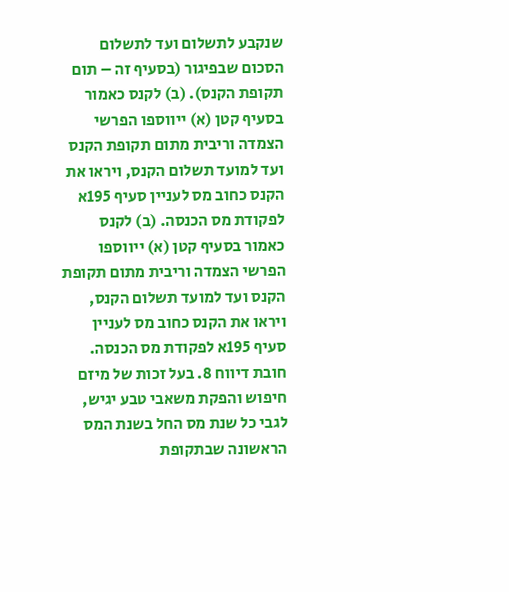שנקבע לתשלום ועד לתשלום הסכום שבפיגור (בסעיף זה – תום תקופת הקנס). (ב) לקנס כאמור בסעיף קטן (א) ייווספו הפרשי הצמדה וריבית מתום תקופת הקנס ועד למועד תשלום הקנס, ויראו את הקנס כחוב מס לעניין סעיף 195א לפקודת מס הכנסה. (ב) לקנס כאמור בסעיף קטן (א) ייווספו הפרשי הצמדה וריבית מתום תקופת הקנס ועד למועד תשלום הקנס, ויראו את הקנס כחוב מס לעניין סעיף 195א לפקודת מס הכנסה. חובת דיווח 8. בעל זכות של מיזם חיפוש והפקת משאבי טבע יגיש, לגבי כל שנת מס החל בשנת המס הראשונה שבתקופת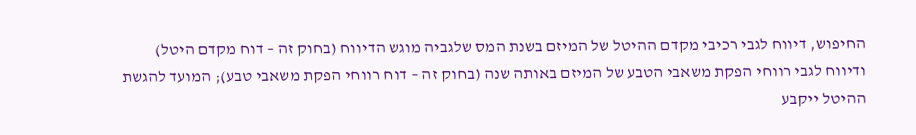החיפוש, דיווח לגבי רכיבי מקדם ההיטל של המיזם בשנת המס שלגביה מוגש הדיווח (בחוק זה – דוח מקדם היטל) ודיווח לגבי רווחי הפקת משאבי הטבע של המיזם באותה שנה (בחוק זה – דוח רווחי הפקת משאבי טבע); המועד להגשת ההיטל ייקבע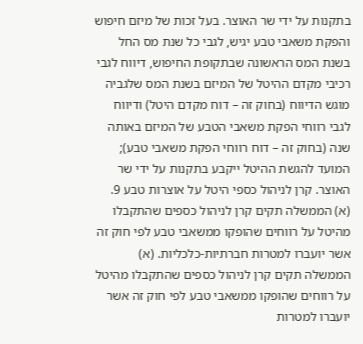בתקנות על ידי שר האוצר. בעל זכות של מיזם חיפוש והפקת משאבי טבע יגיש, לגבי כל שנת מס החל בשנת המס הראשונה שבתקופת החיפוש, דיווח לגבי רכיבי מקדם ההיטל של המיזם בשנת המס שלגביה מוגש הדיווח (בחוק זה – דוח מקדם היטל) ודיווח לגבי רווחי הפקת משאבי הטבע של המיזם באותה שנה (בחוק זה – דוח רווחי הפקת משאבי טבע); המועד להגשת ההיטל ייקבע בתקנות על ידי שר האוצר. קרן לניהול כספי היטל על אוצרות טבע 9. (א) הממשלה תקים קרן לניהול כספים שהתקבלו מהיטל על רווחים שהופקו ממשאבי טבע לפי חוק זה אשר יועברו למטרות חברתיות-כלכליות. (א) הממשלה תקים קרן לניהול כספים שהתקבלו מהיטל על רווחים שהופקו ממשאבי טבע לפי חוק זה אשר יועברו למטרות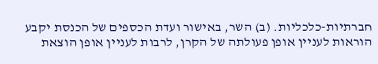חברתיות-כלכליות. (ב) השר, באישור ועדת הכספים של הכנסת יקבע הוראות לעניין אופן פעולתה של הקרן, לרבות לעניין אופן הוצאת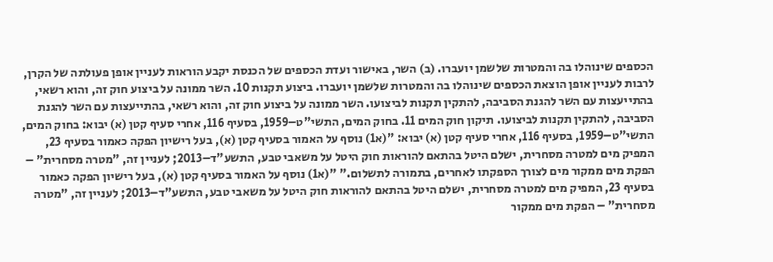הכספים שינוהלו בה והמטרות שלשמן יועברו. (ב) השר, באישור ועדת הכספים של הכנסת יקבע הוראות לעניין אופן פעולתה של הקרן, לרבות לעניין אופן הוצאת הכספים שינוהלו בה והמטרות שלשמן יועברו. ביצוע תקנות 10. השר ממונה על ביצוע חוק זה, והוא רשאי, בהתייעצות עם השר להגנת הסביבה, להתקין תקנות לביצועו. השר ממונה על ביצוע חוק זה, והוא רשאי, בהתייעצות עם השר להגנת הסביבה, להתקין תקנות לביצועו. תיקון חוק המים 11. בחוק המים, התשי"ט–1959, בסעיף 116, אחרי סעיף קטן (א) יבוא: בחוק המים, התשי"ט–1959, בסעיף 116, אחרי סעיף קטן (א) יבוא: "(א1) נוסף על האמור בסעיף קטן (א), בעל רישיון הפקה כאמור בסעיף 23, המפיק מים למטרה מסחרית, ישלם היטל בהתאם להוראות חוק היטל על משאבי טבע, התשע"ד–2013; לעניין זה, "מטרה מסחרית" – הפקת מים ממקור מים לצורך הספקתו לאחרים, בתמורה לתשלום." "(א1) נוסף על האמור בסעיף קטן (א), בעל רישיון הפקה כאמור בסעיף 23, המפיק מים למטרה מסחרית, ישלם היטל בהתאם להוראות חוק היטל על משאבי טבע, התשע"ד–2013; לעניין זה, "מטרה מסחרית" – הפקת מים ממקור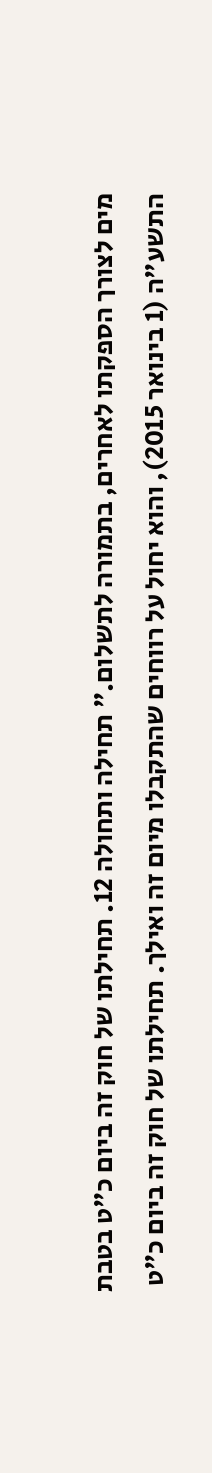מים לצורך הספקתו לאחרים, בתמורה לתשלום." תחילה ותחולה 12. תחילתו של חוק זה ביום כ"ט בטבת התשע"ה (1 בינואר 2015), והוא יחול על רווחים שהתקבלו מיום זה ואילך. תחילתו של חוק זה ביום כ"ט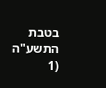בטבת התשע"ה (1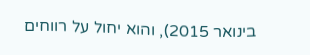בינואר 2015), והוא יחול על רווחים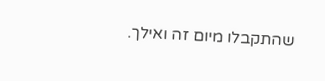שהתקבלו מיום זה ואילך.